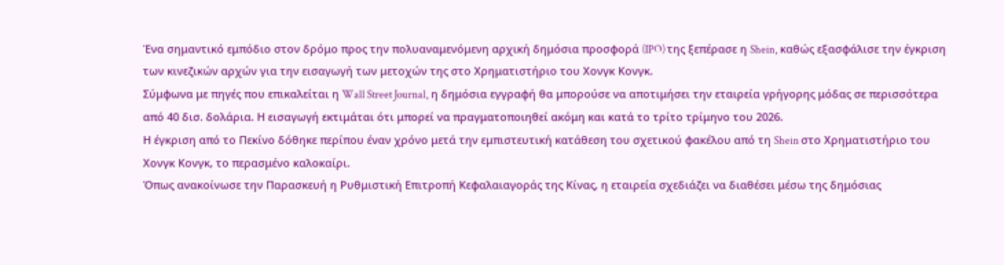Ένα σημαντικό εμπόδιο στον δρόμο προς την πολυαναμενόμενη αρχική δημόσια προσφορά (IPO) της ξεπέρασε η Shein, καθώς εξασφάλισε την έγκριση των κινεζικών αρχών για την εισαγωγή των μετοχών της στο Χρηματιστήριο του Χονγκ Κονγκ.
Σύμφωνα με πηγές που επικαλείται η Wall Street Journal, η δημόσια εγγραφή θα μπορούσε να αποτιμήσει την εταιρεία γρήγορης μόδας σε περισσότερα από 40 δισ. δολάρια. Η εισαγωγή εκτιμάται ότι μπορεί να πραγματοποιηθεί ακόμη και κατά το τρίτο τρίμηνο του 2026.
Η έγκριση από το Πεκίνο δόθηκε περίπου έναν χρόνο μετά την εμπιστευτική κατάθεση του σχετικού φακέλου από τη Shein στο Χρηματιστήριο του Χονγκ Κονγκ, το περασμένο καλοκαίρι.
Όπως ανακοίνωσε την Παρασκευή η Ρυθμιστική Επιτροπή Κεφαλαιαγοράς της Κίνας, η εταιρεία σχεδιάζει να διαθέσει μέσω της δημόσιας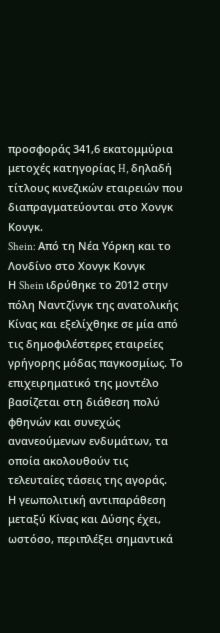προσφοράς 341,6 εκατομμύρια μετοχές κατηγορίας H, δηλαδή τίτλους κινεζικών εταιρειών που διαπραγματεύονται στο Χονγκ Κονγκ.
Shein: Από τη Νέα Υόρκη και το Λονδίνο στο Χονγκ Κονγκ
Η Shein ιδρύθηκε το 2012 στην πόλη Ναντζίνγκ της ανατολικής Κίνας και εξελίχθηκε σε μία από τις δημοφιλέστερες εταιρείες γρήγορης μόδας παγκοσμίως. Το επιχειρηματικό της μοντέλο βασίζεται στη διάθεση πολύ φθηνών και συνεχώς ανανεούμενων ενδυμάτων, τα οποία ακολουθούν τις τελευταίες τάσεις της αγοράς.
Η γεωπολιτική αντιπαράθεση μεταξύ Κίνας και Δύσης έχει, ωστόσο, περιπλέξει σημαντικά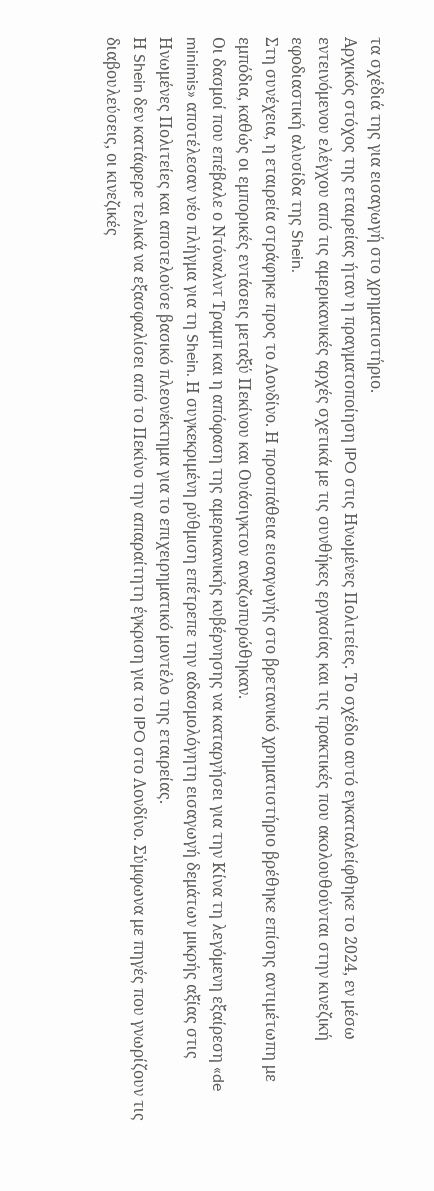τα σχέδιά της για εισαγωγή στο χρηματιστήριο.
Αρχικός στόχος της εταιρείας ήταν η πραγματοποίηση IPO στις Ηνωμένες Πολιτείες. Το σχέδιο αυτό εγκαταλείφθηκε το 2024, εν μέσω εντεινόμενου ελέγχου από τις αμερικανικές αρχές σχετικά με τις συνθήκες εργασίας και τις πρακτικές που ακολουθούνται στην κινεζική εφοδιαστική αλυσίδα της Shein.
Στη συνέχεια, η εταιρεία στράφηκε προς το Λονδίνο. Η προσπάθεια εισαγωγής στο βρετανικό χρηματιστήριο βρέθηκε επίσης αντιμέτωπη με εμπόδια, καθώς οι εμπορικές εντάσεις μεταξύ Πεκίνου και Ουάσιγκτον αναζωπυρώθηκαν.
Οι δασμοί που επέβαλε ο Ντόναλντ Τραμπ και η απόφαση της αμερικανικής κυβέρνησης να καταργήσει για την Κίνα τη λεγόμενη εξαίρεση «de minimis» αποτέλεσαν νέο πλήγμα για τη Shein. Η συγκεκριμένη ρύθμιση επέτρεπε την αδασμολόγητη εισαγωγή δεμάτων μικρής αξίας στις Ηνωμένες Πολιτείες και αποτελούσε βασικό πλεονέκτημα για το επιχειρηματικό μοντέλο της εταιρείας.
Η Shein δεν κατάφερε τελικά να εξασφαλίσει από το Πεκίνο την απαραίτητη έγκριση για το IPO στο Λονδίνο. Σύμφωνα με πηγές που γνωρίζουν τις διαβουλεύσεις, οι κινεζικές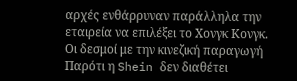αρχές ενθάρρυναν παράλληλα την εταιρεία να επιλέξει το Χονγκ Κονγκ.
Οι δεσμοί με την κινεζική παραγωγή
Παρότι η Shein δεν διαθέτει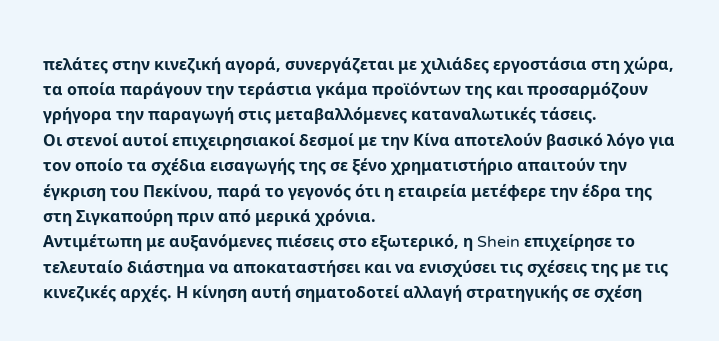πελάτες στην κινεζική αγορά, συνεργάζεται με χιλιάδες εργοστάσια στη χώρα, τα οποία παράγουν την τεράστια γκάμα προϊόντων της και προσαρμόζουν γρήγορα την παραγωγή στις μεταβαλλόμενες καταναλωτικές τάσεις.
Οι στενοί αυτοί επιχειρησιακοί δεσμοί με την Κίνα αποτελούν βασικό λόγο για τον οποίο τα σχέδια εισαγωγής της σε ξένο χρηματιστήριο απαιτούν την έγκριση του Πεκίνου, παρά το γεγονός ότι η εταιρεία μετέφερε την έδρα της στη Σιγκαπούρη πριν από μερικά χρόνια.
Αντιμέτωπη με αυξανόμενες πιέσεις στο εξωτερικό, η Shein επιχείρησε το τελευταίο διάστημα να αποκαταστήσει και να ενισχύσει τις σχέσεις της με τις κινεζικές αρχές. Η κίνηση αυτή σηματοδοτεί αλλαγή στρατηγικής σε σχέση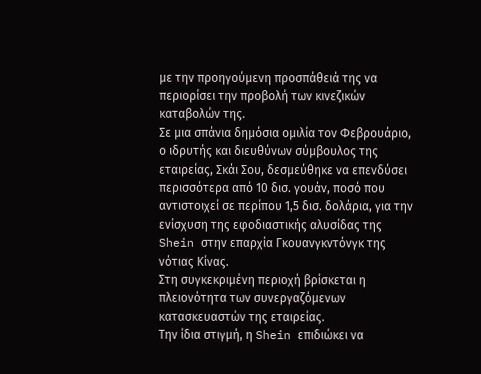με την προηγούμενη προσπάθειά της να περιορίσει την προβολή των κινεζικών καταβολών της.
Σε μια σπάνια δημόσια ομιλία τον Φεβρουάριο, ο ιδρυτής και διευθύνων σύμβουλος της εταιρείας, Σκάι Σου, δεσμεύθηκε να επενδύσει περισσότερα από 10 δισ. γουάν, ποσό που αντιστοιχεί σε περίπου 1,5 δισ. δολάρια, για την ενίσχυση της εφοδιαστικής αλυσίδας της Shein στην επαρχία Γκουανγκντόνγκ της νότιας Κίνας.
Στη συγκεκριμένη περιοχή βρίσκεται η πλειονότητα των συνεργαζόμενων κατασκευαστών της εταιρείας.
Την ίδια στιγμή, η Shein επιδιώκει να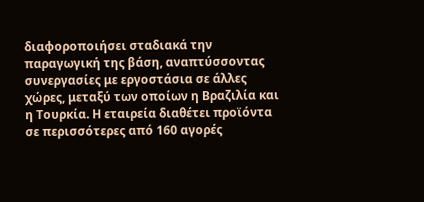διαφοροποιήσει σταδιακά την παραγωγική της βάση, αναπτύσσοντας συνεργασίες με εργοστάσια σε άλλες χώρες, μεταξύ των οποίων η Βραζιλία και η Τουρκία. Η εταιρεία διαθέτει προϊόντα σε περισσότερες από 160 αγορές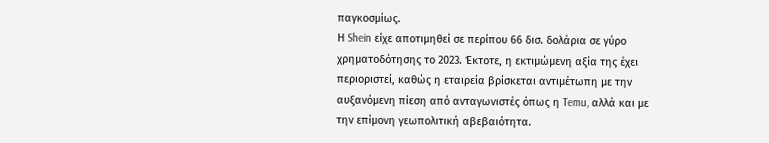παγκοσμίως.
Η Shein είχε αποτιμηθεί σε περίπου 66 δισ. δολάρια σε γύρο χρηματοδότησης το 2023. Έκτοτε, η εκτιμώμενη αξία της έχει περιοριστεί, καθώς η εταιρεία βρίσκεται αντιμέτωπη με την αυξανόμενη πίεση από ανταγωνιστές όπως η Temu, αλλά και με την επίμονη γεωπολιτική αβεβαιότητα.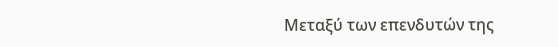Μεταξύ των επενδυτών της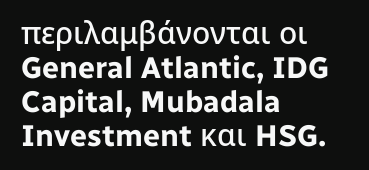περιλαμβάνονται οι General Atlantic, IDG Capital, Mubadala Investment και HSG.